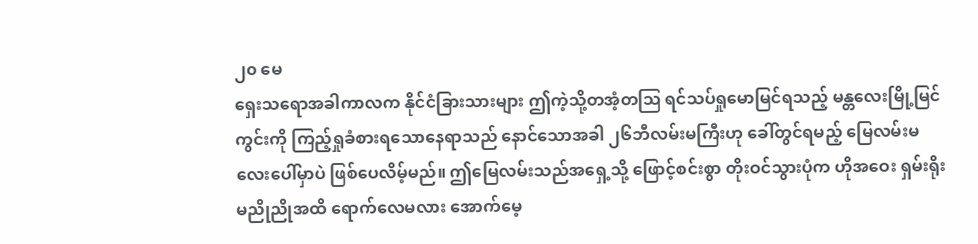၂၀ မေ
ရှေးသရောအခါကာလက နိုင်ငံခြားသားများ ဤကဲ့သို့တအံ့တဩ ရင်သပ်ရှုမောမြင်ရသည့် မန္တလေးမြို့မြင်ကွင်းကို ကြည့်ရှုခံစားရသောနေရာသည် နောင်သောအခါ ၂၆ဘီလမ်းမကြီးဟု ခေါ်တွင်ရမည့် မြေလမ်းမလေးပေါ်မှာပဲ ဖြစ်ပေလိမ့်မည်။ ဤမြေလမ်းသည်အရှေ့သို့ ဖြောင့်စင်းစွာ တိုးဝင်သွားပုံက ဟိုအဝေး ရှမ်းရိုးမညိုညိုအထိ ရောက်လေမလား အောက်မေ့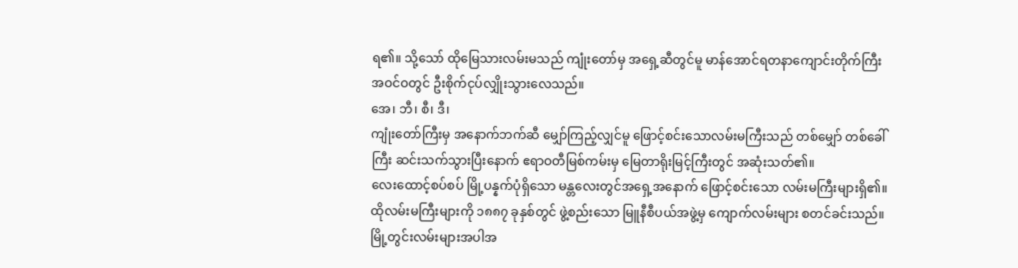ရ၏။ သို့သော် ထိုမြေသားလမ်းမသည် ကျုံးတော်မှ အရှေ့ဆီတွင်မူ မာန်အောင်ရတနာကျောင်းတိုက်ကြီး အဝင်ဝတွင် ဦးစိုက်ငုပ်လျှိုးသွားလေသည်။
အေ၊ ဘီ၊ စီ၊ ဒီ၊
ကျုံးတော်ကြီးမှ အနောက်ဘက်ဆီ မျှော်ကြည့်လျှင်မူ ဖြောင့်စင်းသောလမ်းမကြီးသည် တစ်မျှော် တစ်ခေါ်ကြီး ဆင်းသက်သွားပြီးနောက် ဧရာဝတီမြစ်ကမ်းမှ မြေတာရိုးမြင့်ကြီးတွင် အဆုံးသတ်၏။
လေးထောင့်စပ်စပ် မြို့ပန္နက်ပုံရှိသော မန္တလေးတွင်အရှေ့အနောက် ဖြောင့်စင်းသော လမ်းမကြီးများရှိ၏။ ထိုလမ်းမကြီးများကို ၁၈၈၇ ခုနှစ်တွင် ဖွဲ့စည်းသော မြူနီစီပယ်အဖွဲ့မှ ကျောက်လမ်းများ စတင်ခင်းသည်။ မြို့တွင်းလမ်းများအပါအ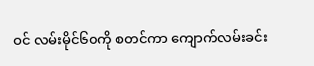ဝင် လမ်းမိုင်၆၀ကို စတင်ကာ ကျောက်လမ်းခင်း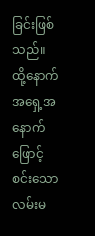ခြင်းဖြစ်သည်။ ထို့နောက် အရှေ့အနောက် ဖြောင့်စင်းသော လမ်းမ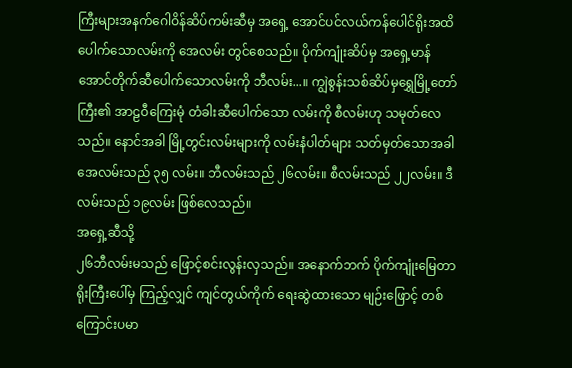ကြီးများအနက်ဂေါဝိန်ဆိပ်ကမ်းဆီမှ အရှေ့ အောင်ပင်လယ်ကန်ပေါင်ရိုးအထိ ပေါက်သောလမ်းကို အေလမ်း တွင်စေသည်။ ပိုက်ကျုံးဆိပ်မှ အရှေ့မာန်အောင်တိုက်ဆီပေါက်သောလမ်းကို ဘီလမ်း...။ ကျွဲစွန်းသစ်ဆိပ်မှရွှေမြို့တော်ကြီး၏ အာဠဝီကြေးမုံ တံခါးဆီပေါက်သော လမ်းကို စီလမ်းဟု သမုတ်လေသည်။ နောင်အခါ မြို့တွင်းလမ်းများကို လမ်းနံပါတ်များ သတ်မှတ်သောအခါ အေလမ်းသည် ၃၅ လမ်း။ ဘီလမ်းသည် ၂၆လမ်း။ စီလမ်းသည် ၂၂လမ်း။ ဒီလမ်းသည် ၁၉လမ်း ဖြစ်လေသည်။
အရှေ့ဆီသို့
၂၆ဘီလမ်းမသည် ဖြောင့်စင်းလွန်းလှသည်။ အနောက်ဘက် ပိုက်ကျုံးမြေတာရိုးကြီးပေါ်မှ ကြည့်လျှင် ကျင်တွယ်ကိုက် ရေးဆွဲထားသော မျဉ်းဖြောင့် တစ်ကြောင်းပမာ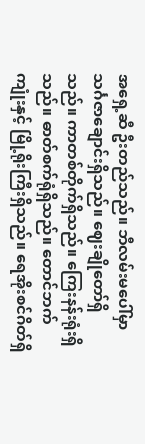အရှေ့ဆီ ဦးတည်သည်။ ဘီလမ်းမပေါ်မှာသင်္ဂဇာချောင်းရှိသည်။ ဈေးချိုတော်ရှိသည်။ ကာတစ်တိုက်ရှိသည်။ ကြေးနန်းရုံးရှိသည်။ ဓာတ်စက်ရုံရှိသည်။ တောင်ဘက်ကျုံးနှင့် မြို့ရိုးကြီးရှိသည်။ ရေအိုးစင်ဂိတ်ရှိ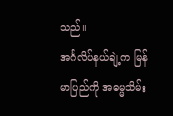သည်။
အင်္ဂလိပ်နယ်ချဲ့က မြန်မာပြည်ကို အဓမ္မသိမ်း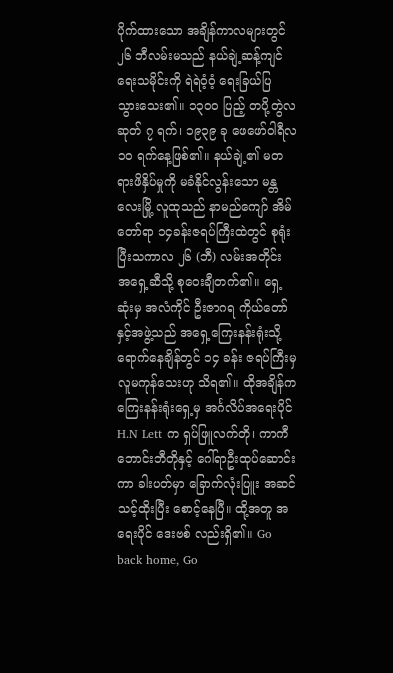ပိုက်ထားသော အချိန်ကာလများတွင် ၂၆ ဘီလမ်းမသည် နယ်ချဲ့ဆန့်ကျင်ရေးသမိုင်းကို ရဲရဲဝံ့ဝံ့ ရေးခြယ်ပြ သွားသေး၏။ ၁၃၀ဝ ပြည့် တပို့တွဲလဆုတ် ၇ ရက်၊ ၁၉၃၉ ခု ဖေဖော်ဝါရီလ ၁၀ ရက်နေ့ဖြစ်၏။ နယ်ချဲ့၏ မတရားဖိနှိပ်မှုကို မခံနိုင်လွန်းသော မန္တလေးမြို့ လူထုသည် နာမည်ကျော် အိမ်တော်ရာ ၁၄ခန်းဇရပ်ကြီးထဲတွင် စုရုံးပြီးသကာလ ၂၆ (ဘီ) လမ်းအတိုင်း အရှေ့ဆီသို့ စုဝေးချီတက်၏။ ရှေ့ဆုံးမှ အလံကိုင် ဦးဇာဂရ ကိုယ်တော်နှင့်အဖွဲ့သည် အရှေ့ကြေးနန်းရုံးသို့ ရောက်နေချိန်တွင် ၁၄ ခန်း ဇရပ်ကြီးမှ လူမကုန်သေးဟု သိရ၏။ ထိုအချိန်က ကြေးနန်းရုံးရှေ့မှ အင်္ဂလိပ်အရေးပိုင် H.N Lett က ရှပ်ဖြူလက်တို၊ ကာကီဘောင်းဘီတိုနှင့် ဂေါ်ရာဦးထုပ်ဆောင်းကာ ခါးပတ်မှာ ခြောက်လုံးပြူး အဆင်သင့်ထိုးပြီး စောင့်နေပြီ။ ထို့အတူ အရေးပိုင် ဒေးဗစ် လည်းရှိ၏။ Go back home, Go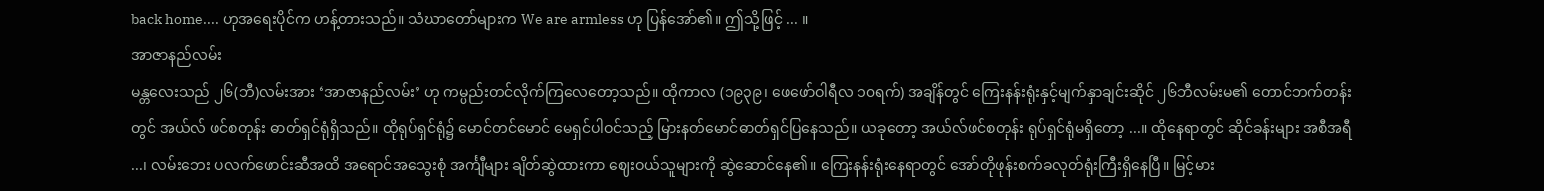back home.... ဟုအရေးပိုင်က ဟန့်တားသည်။ သံဃာတော်များက We are armless ဟု ပြန်အော်၏။ ဤသို့ဖြင့် ... ။
အာဇာနည်လမ်း
မန္တလေးသည် ၂၆(ဘီ)လမ်းအား ‘အာဇာနည်လမ်း’ ဟု ကမ္ပည်းတင်လိုက်ကြလေတော့သည်။ ထိုကာလ (၁၉၃၉၊ ဖေဖော်ဝါရီလ ၁၀ရက်) အချိန်တွင် ကြေးနန်းရုံးနှင့်မျက်နှာချင်းဆိုင် ၂၆ဘီလမ်းမ၏ တောင်ဘက်တန်းတွင် အယ်လ် ဖင်စတုန်း ဓာတ်ရှင်ရုံရှိသည်။ ထိုရုပ်ရှင်ရုံ၌ မောင်တင်မောင် မေရှင်ပါဝင်သည့် မြားနတ်မောင်ဓာတ်ရှင်ပြနေသည်။ ယခုတော့ အယ်လ်ဖင်စတုန်း ရုပ်ရှင်ရုံမရှိတော့ ...။ ထိုနေရာတွင် ဆိုင်ခန်းများ အစီအရီ ...၊ လမ်းဘေး ပလက်ဖောင်းဆီအထိ အရောင်အသွေးစုံ အင်္ကျီများ ချိတ်ဆွဲထားကာ ဈေးဝယ်သူများကို ဆွဲဆောင်နေ၏။ ကြေးနန်းရုံးနေရာတွင် အော်တိုဖုန်းစက်ခလုတ်ရုံးကြီးရှိနေပြီ။ မြင့်မား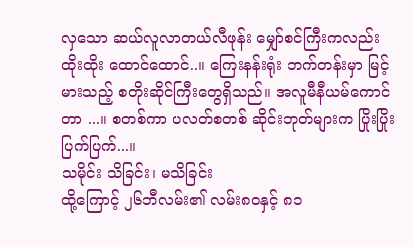လှသော ဆယ်လူလာတယ်လီဖုန်း မျှော်စင်ကြီးကလည်း ထိုးထိုး ထောင်ထောင်..။ ကြေးနန်းရုံး ဘက်တန်းမှာ မြင့်မားသည့် စတိုးဆိုင်ကြီးတွေရှိသည်။ အလူမီနီယမ်ကောင်တာ ...။ စတစ်ကာ ပလတ်စတစ် ဆိုင်းဘုတ်များက ပြိုးပြိုးပြက်ပြက်...။
သမိုင်း သိခြင်း၊ မသိခြင်း
ထို့ကြောင့် ၂၆ဘီလမ်း၏ လမ်း၈၀နှင့် ၈၁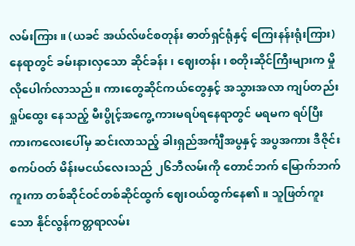လမ်းကြား။ (ယခင် အယ်လ်ဖင်စတုန်း ဓာတ်ရှင်ရုံနှင့် ကြေးနန်းရုံးကြား) နေရာတွင် ခမ်းနားလှသော ဆိုင်ခန်း၊ ဈေးတန်း၊ စတိုးဆိုင်ကြီးများက မှိုလိုပေါက်လာသည်။ ကားတွေဆိုင်ကယ်တွေနှင့် အသွားအလာ ကျပ်တည်း ရှုပ်ထွေး နေသည့် မီးပွိုင့်အကွေ့ ကားမရပ်ရနေရာတွင် မရမက ရပ်ပြီး ကားကလေးပေါ်မှ ဆင်းလာသည့် ခါးရှည်အင်္ကျီအပွနှင့် အပွအကား ဒီဇိုင်းစကပ်ဝတ် မိန်းမငယ်လေးသည် ၂၆ဘီလမ်းကို တောင်ဘက် မြောက်ဘက်ကူးကာ တစ်ဆိုင်ဝင်တစ်ဆိုင်ထွက် ဈေးဝယ်ထွက်နေ၏။ သူဖြတ်ကူးသော နိုင်လွန်ကတ္တရာလမ်း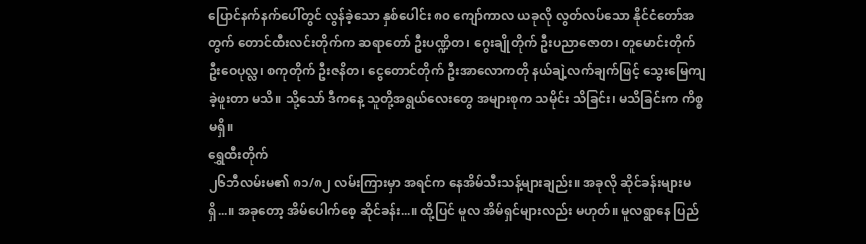ပြောင်နက်နက်ပေါ်တွင် လွန်ခဲ့သော နှစ်ပေါင်း ၈၀ ကျော်ကာလ ယခုလို လွတ်လပ်သော နိုင်ငံတော်အတွက် တောင်ထီးလင်းတိုက်က ဆရာတော် ဦးပဏ္ဍိတ၊ ဂွေးချိုတိုက် ဦးပညာဇောတ၊ တူမောင်းတိုက် ဦးဝေပုလ္လ၊ စကုတိုက် ဦးဇနိတ၊ ငွေတောင်တိုက် ဦးအာလောကတို နယ်ချဲ့လက်ချက်ဖြင့် သွေးမြေကျခဲ့ဖူးတာ မသိ။ သို့သော် ဒီကနေ့ သူတို့အရွယ်လေးတွေ အများစုက သမိုင်း သိခြင်း၊ မသိခြင်းက ကိစ္စမရှိ။
ရွှေထီးတိုက်
၂၆ဘီလမ်းမ၏ ၈၁/၈၂ လမ်းကြားမှာ အရင်က နေအိမ်သီးသန့်များချည်း။ အခုလို ဆိုင်ခန်းများမရှိ...။ အခုတော့ အိမ်ပေါက်စေ့ ဆိုင်ခန်း...။ ထို့ပြင် မူလ အိမ်ရှင်များလည်း မဟုတ်။ မူလရွာနေ ပြည်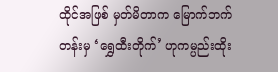ထိုင်အဖြစ် မှတ်မိတာက မြောက်ဘက်တန်းမှ ‘ရွှေထီးတိုက်’ ဟုကမ္ပည်းထိုး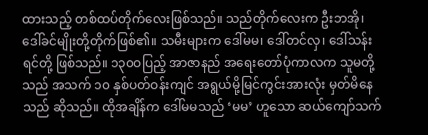ထားသည့် တစ်ထပ်တိုက်လေးဖြစ်သည်။ သည်တိုက်လေးက ဦးဘအို၊ ဒေါ်ခင်မျိုးတို့တိုက်ဖြစ်၏။ သမီးများက ဒေါ်မမ၊ ဒေါ်တင်လှ၊ ဒေါ်သန်းရင်တို့ ဖြစ်သည်။ ၁၃၀ဝပြည့် အာဇာနည် အရေးတော်ပုံကာလက သူမတို့သည် အသက် ၁၀ နှစ်ပတ်ဝန်းကျင် အရွယ်မို့မြင်ကွင်းအားလုံး မှတ်မိနေသည် ဆိုသည်။ ထိုအချိန်က ဒေါ်မမသည် ‘မမ’ ဟူသော ဆယ်ကျော်သက်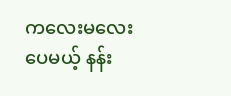ကလေးမလေးပေမယ့် နန်း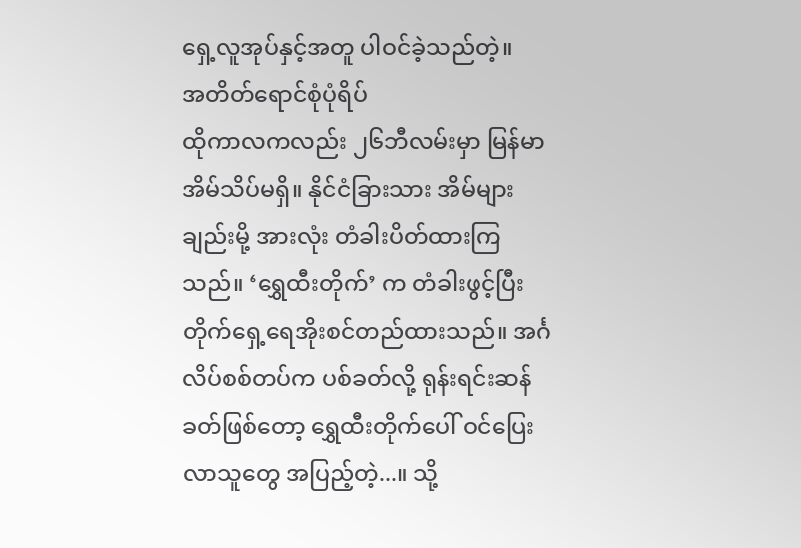ရှေ့လူအုပ်နှင့်အတူ ပါဝင်ခဲ့သည်တဲ့။
အတိတ်ရောင်စုံပုံရိပ်
ထိုကာလကလည်း ၂၆ဘီလမ်းမှာ မြန်မာအိမ်သိပ်မရှိ။ နိုင်ငံခြားသား အိမ်များချည်းမို့ အားလုံး တံခါးပိတ်ထားကြသည်။ ‘ရွှေထီးတိုက်’ က တံခါးဖွင့်ပြီး တိုက်ရှေ့ရေအိုးစင်တည်ထားသည်။ အင်္ဂလိပ်စစ်တပ်က ပစ်ခတ်လို့ ရုန်းရင်းဆန်ခတ်ဖြစ်တော့ ရွှေထီးတိုက်ပေါ် ဝင်ပြေးလာသူတွေ အပြည့်တဲ့...။ သို့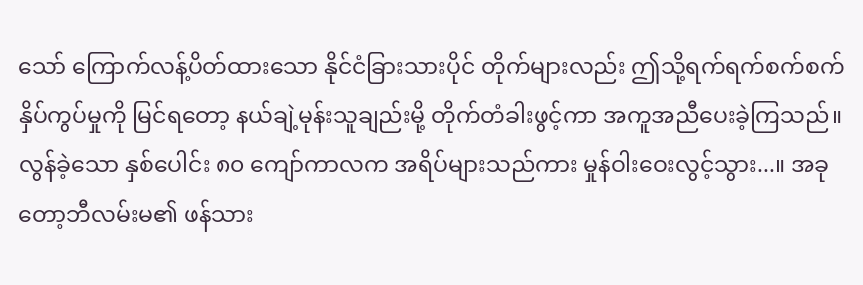သော် ကြောက်လန့်ပိတ်ထားသော နိုင်ငံခြားသားပိုင် တိုက်များလည်း ဤသို့ရက်ရက်စက်စက် နှိပ်ကွပ်မှုကို မြင်ရတော့ နယ်ချဲ့မုန်းသူချည်းမို့ တိုက်တံခါးဖွင့်ကာ အကူအညီပေးခဲ့ကြသည်။
လွန်ခဲ့သော နှစ်ပေါင်း ၈၀ ကျော်ကာလက အရိပ်များသည်ကား မှုန်ဝါးဝေးလွင့်သွား...။ အခုတော့ဘီလမ်းမ၏ ဖန်သား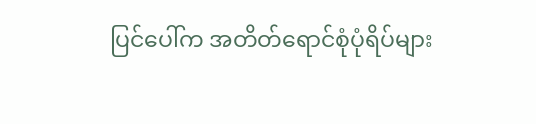ပြင်ပေါ်က အတိတ်ရောင်စုံပုံရိပ်များ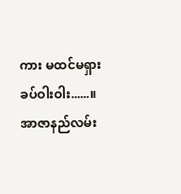ကား မထင်မရှား ခပ်ဝါးဝါး......။ အာဇာနည်လမ်း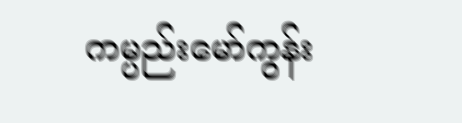ကမ္ပည်းမော်ကွန်း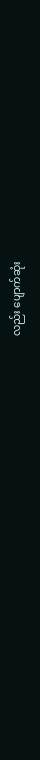လည်း ပျောက်ဆုံး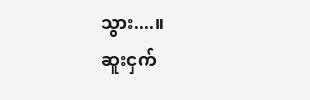သွား....။
ဆူးငှက်